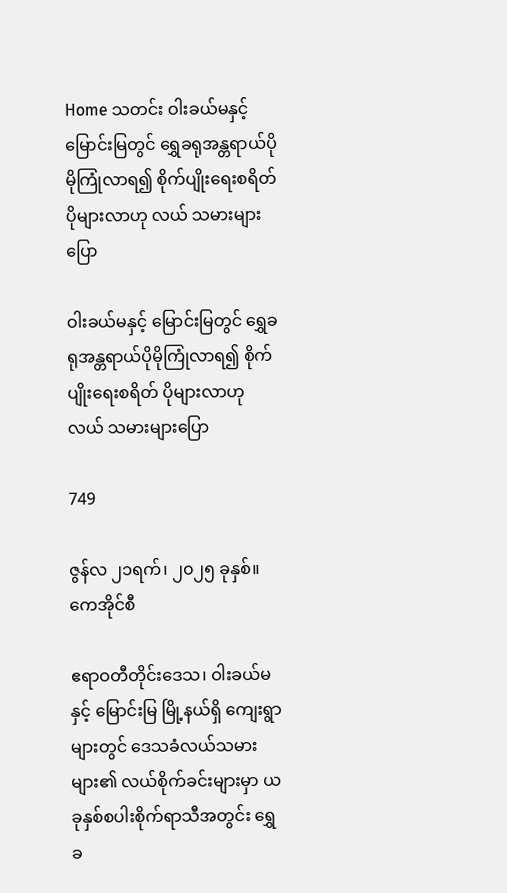Home သတင်း ဝါးခယ်မနှင့် မြောင်းမြတွင် ရွှေခရုအန္တရာယ်ပိုမိုကြုံလာရ၍ စိုက်ပျိုးရေးစရိတ် ပိုများလာဟု လယ် သမားများပြော

ဝါးခယ်မနှင့် မြောင်းမြတွင် ရွှေခရုအန္တရာယ်ပိုမိုကြုံလာရ၍ စိုက်ပျိုးရေးစရိတ် ပိုများလာဟု လယ် သမားများပြော

749

ဇွန်လ ၂၁ရက်၊ ၂၀၂၅ ခုနှစ်။ ကေအိုင်စီ

ဧရာဝတီတိုင်းဒေသ၊ ဝါးခယ်မ နှင့် မြောင်းမြ မြို့နယ်ရှိ ကျေးရွာများတွင် ဒေသခံလယ်သမားများ၏ လယ်စိုက်ခင်းများမှာ ယခုနှစ်စပါးစိုက်ရာသီအတွင်း ရွှေခ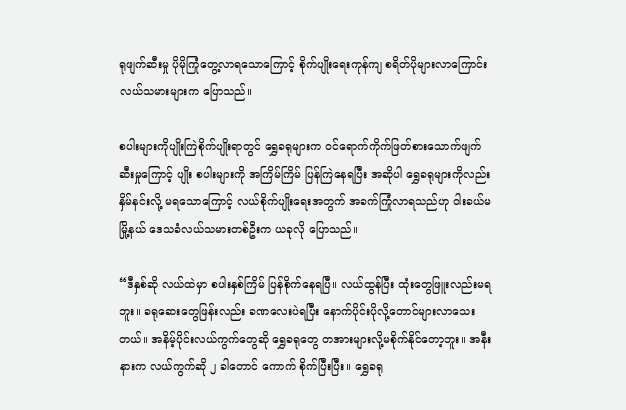ရုဖျက်ဆီးမှု ပိုမိုကြုံတွေ့လာရသောကြောင့် စိုက်ပျိုးရေးကုန်ကျ စရိတ်ပိုများလာကြောင်း လယ်သမားများက ပြောသည်။

စပါးများကိုပျိုးကြဲစိုက်ပျိုးရာတွင် ရွှေခရုများက ဝင်ရောက်ကိုက်ဖြတ်စားသောက်ဖျက်ဆီးမှုကြောင့် ပျိုး စပါးများကို အကြိမ်ကြိမ် ပြန်ကြဲနေရပြီး အဆိုပါ ရွှေခရုများကိုလည်း နှိမ်နင်းလို့ မရသောကြောင့် လယ်စိုက်ပျိုးရေးအတွက် အခက်ကြုံလာရသည်ဟု ဝါးခယ်မ မြို့နယ် ဒေသခံလယ်သမားတစ်ဦးက ယခုလို ပြောသည်။

“ဒီနှစ်ဆို လယ်ထဲမှာ စပါးနှစ်ကြိမ် ပြန်စိုက်နေရပြီ။ လယ်ထွန်ပြီး ထုံးတွေဖြူးလည်းမရဘူး။ ခရုဆေးတွေဖြန်းလည်း ခဏလေးပဲရပြီး နောက်ပိုင်းပိုလို့တောင်များလာသေးတယ်။ အနိမ့်ပိုင်းလယ်ကွက်တွေဆို ရွှေခရုတွေ တအားများလို့မစိုက်နိုင်တော့ဘူး။ အနီးနားက လယ်ကွက်ဆို ၂ ခါတောင် ကောက် စိုက်ပြီးပြီး။ ရွှေခရု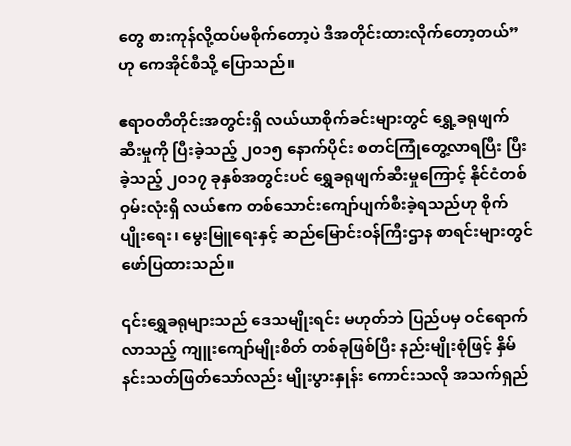တွေ စားကုန်လို့ထပ်မစိုက်တော့ပဲ ဒီအတိုင်းထားလိုက်တော့တယ်” ဟု ကေအိုင်စီသို့ ပြောသည်။

ဧရာဝတီတိုင်းအတွင်းရှိ လယ်ယာစိုက်ခင်းများတွင် ရွှေ့ခရုဖျက်ဆီးမှုကို ပြီးခဲ့သည့် ၂၀၁၅ နောက်ပိုင်း စတင်ကြုံတွေ့လာရပြီး ပြီးခဲ့သည့် ၂၀၁၇ ခုနှစ်အတွင်းပင် ရွှေခရုဖျက်ဆီးမှုကြောင့် နိုင်ငံတစ်ဝှမ်းလုံးရှိ လယ်ဧက တစ်သောင်းကျော်ပျက်စီးခဲ့ရသည်ဟု စိုက်ပျိုးရေး၊ မွေးမြူရေးနှင့် ဆည်မြောင်းဝန်ကြီးဌာန စာရင်းများတွင် ဖော်ပြထားသည်။

၎င်းရွှေခရုများသည် ဒေသမျိုးရင်း မဟုတ်ဘဲ ပြည်ပမှ ဝင်ရောက်လာသည့် ကျူးကျော်မျိုးစိတ် တစ်ခုဖြစ်ပြီး နည်းမျိုးစုံဖြင့် နှိမ်နင်းသတ်ဖြတ်သော်လည်း မျိုးပွားနှုန်း ကောင်းသလို အသက်ရှည်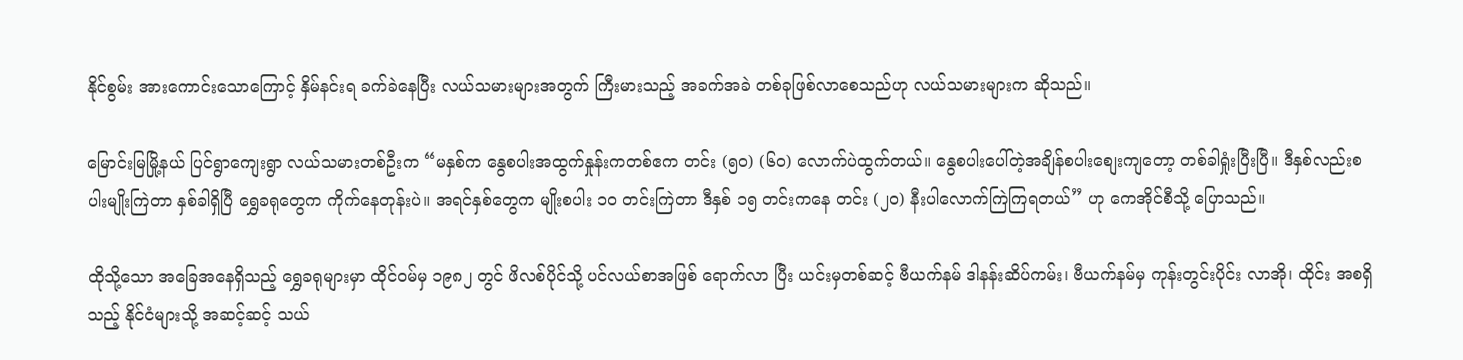နိုင်စွမ်း အားကောင်းသောကြောင့် နှိမ်နင်းရ ခက်ခဲနေပြီး လယ်သမားများအတွက် ကြီးမားသည့် အခက်အခဲ တစ်ခုဖြစ်လာစေသည်ဟု လယ်သမားများက ဆိုသည်။

မြောင်းမြမြို့နယ် ပြင်ရွာကျေးရွာ လယ်သမားတစ်ဦးက “မနှစ်က နွေစပါးအထွက်နှုန်းကတစ်ဧက တင်း (၅၀) (၆၀) လောက်ပဲထွက်တယ်။ နွေစပါးပေါ်တဲ့အချိန်စပါးစျေးကျတော့ တစ်ခါရှုံးပြီးပြီ။ ဒီနှစ်လည်းစပါးမျိုးကြဲတာ နှစ်ခါရှိပြီ ရွှေခရုတွေက ကိုက်နေတုန်းပဲ။ အရင်နှစ်တွေက မျိုးစပါး ၁၀ တင်းကြဲတာ ဒီနှစ် ၁၅ တင်းကနေ တင်း (၂၀) နီးပါလောက်ကြဲကြရတယ်” ဟု ကေအိုင်စီသို့ ပြောသည်။

ထိုသို့သော အခြေအနေရှိသည့် ရွှေခရုများမှာ ထိုင်ဝမ်မှ ၁၉၈၂ တွင် ဖိလစ်ပိုင်သို့ ပင်လယ်စာအဖြစ် ရောက်လာ ပြီး ယင်းမှတစ်ဆင့် ဗီယက်နမ် ဒါနန်းဆိပ်ကမ်း၊ ဗီယက်နမ်မှ ကုန်းတွင်းပိုင်း လာအို၊ ထိုင်း အစရှိသည့် နိုင်ငံများသို့ အဆင့်ဆင့် သယ်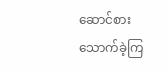ဆောင်စားသောက်ခဲ့ကြ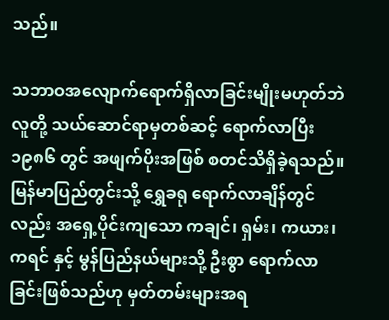သည်။

သဘာဝအလျောက်ရောက်ရှိလာခြင်းမျိုးမဟုတ်ဘဲ လူတို့ သယ်ဆောင်ရာမှတစ်ဆင့် ရောက်လာပြီး ၁၉၈၆ တွင် အဖျက်ပိုးအဖြစ် စတင်သိရှိခဲ့ရသည်။ မြန်မာပြည်တွင်းသို့ ရွှေခရု ရောက်လာချိန်တွင်လည်း အရှေ့ပိုင်းကျသော ကချင်၊ ရှမ်း၊ ကယား၊ ကရင် နှင့် မွန်ပြည်နယ်များသို့ ဦးစွာ ရောက်လာခြင်းဖြစ်သည်ဟု မှတ်တမ်းများအရ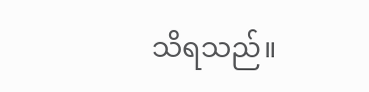သိရသည်။